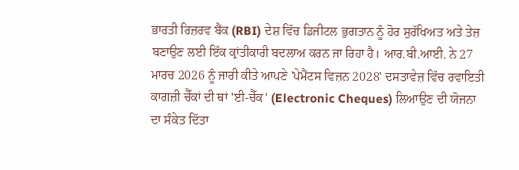ਭਾਰਤੀ ਰਿਜ਼ਰਵ ਬੈਂਕ (RBI) ਦੇਸ਼ ਵਿੱਚ ਡਿਜੀਟਲ ਭੁਗਤਾਨ ਨੂੰ ਹੋਰ ਸੁਰੱਖਿਅਤ ਅਤੇ ਤੇਜ਼ ਬਣਾਉਣ ਲਈ ਇੱਕ ਕ੍ਰਾਂਤੀਕਾਰੀ ਬਦਲਾਅ ਕਰਨ ਜਾ ਰਿਹਾ ਹੈ। ਆਰ.ਬੀ.ਆਈ. ਨੇ 27 ਮਾਰਚ 2026 ਨੂੰ ਜਾਰੀ ਕੀਤੇ ਆਪਣੇ 'ਪੇਮੈਂਟਸ ਵਿਜ਼ਨ 2028' ਦਸਤਾਵੇਜ਼ ਵਿੱਚ ਰਵਾਇਤੀ ਕਾਗਜ਼ੀ ਚੈੱਕਾਂ ਦੀ ਥਾਂ 'ਈ-ਚੈੱਕ' (Electronic Cheques) ਲਿਆਉਣ ਦੀ ਯੋਜਨਾ ਦਾ ਸੰਕੇਤ ਦਿੱਤਾ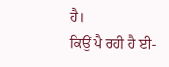ਹੈ।
ਕਿਉਂ ਪੈ ਰਹੀ ਹੈ ਈ-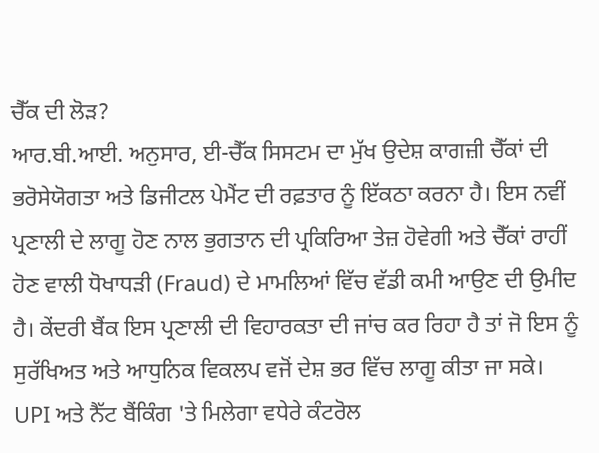ਚੈੱਕ ਦੀ ਲੋੜ?
ਆਰ.ਬੀ.ਆਈ. ਅਨੁਸਾਰ, ਈ-ਚੈੱਕ ਸਿਸਟਮ ਦਾ ਮੁੱਖ ਉਦੇਸ਼ ਕਾਗਜ਼ੀ ਚੈੱਕਾਂ ਦੀ ਭਰੋਸੇਯੋਗਤਾ ਅਤੇ ਡਿਜੀਟਲ ਪੇਮੈਂਟ ਦੀ ਰਫ਼ਤਾਰ ਨੂੰ ਇੱਕਠਾ ਕਰਨਾ ਹੈ। ਇਸ ਨਵੀਂ ਪ੍ਰਣਾਲੀ ਦੇ ਲਾਗੂ ਹੋਣ ਨਾਲ ਭੁਗਤਾਨ ਦੀ ਪ੍ਰਕਿਰਿਆ ਤੇਜ਼ ਹੋਵੇਗੀ ਅਤੇ ਚੈੱਕਾਂ ਰਾਹੀਂ ਹੋਣ ਵਾਲੀ ਧੋਖਾਧੜੀ (Fraud) ਦੇ ਮਾਮਲਿਆਂ ਵਿੱਚ ਵੱਡੀ ਕਮੀ ਆਉਣ ਦੀ ਉਮੀਦ ਹੈ। ਕੇਂਦਰੀ ਬੈਂਕ ਇਸ ਪ੍ਰਣਾਲੀ ਦੀ ਵਿਹਾਰਕਤਾ ਦੀ ਜਾਂਚ ਕਰ ਰਿਹਾ ਹੈ ਤਾਂ ਜੋ ਇਸ ਨੂੰ ਸੁਰੱਖਿਅਤ ਅਤੇ ਆਧੁਨਿਕ ਵਿਕਲਪ ਵਜੋਂ ਦੇਸ਼ ਭਰ ਵਿੱਚ ਲਾਗੂ ਕੀਤਾ ਜਾ ਸਕੇ।
UPI ਅਤੇ ਨੈੱਟ ਬੈਂਕਿੰਗ 'ਤੇ ਮਿਲੇਗਾ ਵਧੇਰੇ ਕੰਟਰੋਲ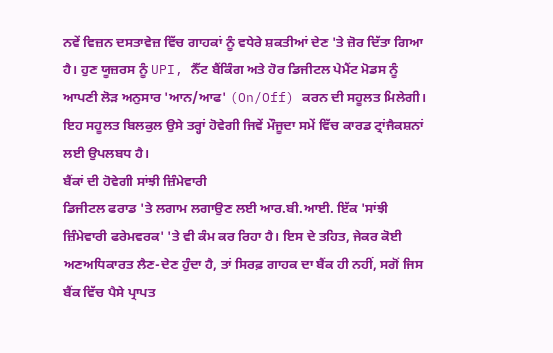ਨਵੇਂ ਵਿਜ਼ਨ ਦਸਤਾਵੇਜ਼ ਵਿੱਚ ਗਾਹਕਾਂ ਨੂੰ ਵਧੇਰੇ ਸ਼ਕਤੀਆਂ ਦੇਣ 'ਤੇ ਜ਼ੋਰ ਦਿੱਤਾ ਗਿਆ ਹੈ। ਹੁਣ ਯੂਜ਼ਰਸ ਨੂੰ UPI, ਨੈੱਟ ਬੈਂਕਿੰਗ ਅਤੇ ਹੋਰ ਡਿਜੀਟਲ ਪੇਮੈਂਟ ਮੋਡਸ ਨੂੰ ਆਪਣੀ ਲੋੜ ਅਨੁਸਾਰ 'ਆਨ/ਆਫ' (On/Off) ਕਰਨ ਦੀ ਸਹੂਲਤ ਮਿਲੇਗੀ। ਇਹ ਸਹੂਲਤ ਬਿਲਕੁਲ ਉਸੇ ਤਰ੍ਹਾਂ ਹੋਵੇਗੀ ਜਿਵੇਂ ਮੌਜੂਦਾ ਸਮੇਂ ਵਿੱਚ ਕਾਰਡ ਟ੍ਰਾਂਜੈਕਸ਼ਨਾਂ ਲਈ ਉਪਲਬਧ ਹੈ।
ਬੈਂਕਾਂ ਦੀ ਹੋਵੇਗੀ ਸਾਂਝੀ ਜ਼ਿੰਮੇਵਾਰੀ
ਡਿਜੀਟਲ ਫਰਾਡ 'ਤੇ ਲਗਾਮ ਲਗਾਉਣ ਲਈ ਆਰ.ਬੀ.ਆਈ. ਇੱਕ 'ਸਾਂਝੀ ਜ਼ਿੰਮੇਵਾਰੀ ਫਰੇਮਵਰਕ' 'ਤੇ ਵੀ ਕੰਮ ਕਰ ਰਿਹਾ ਹੈ। ਇਸ ਦੇ ਤਹਿਤ, ਜੇਕਰ ਕੋਈ ਅਣਅਧਿਕਾਰਤ ਲੈਣ-ਦੇਣ ਹੁੰਦਾ ਹੈ, ਤਾਂ ਸਿਰਫ਼ ਗਾਹਕ ਦਾ ਬੈਂਕ ਹੀ ਨਹੀਂ, ਸਗੋਂ ਜਿਸ ਬੈਂਕ ਵਿੱਚ ਪੈਸੇ ਪ੍ਰਾਪਤ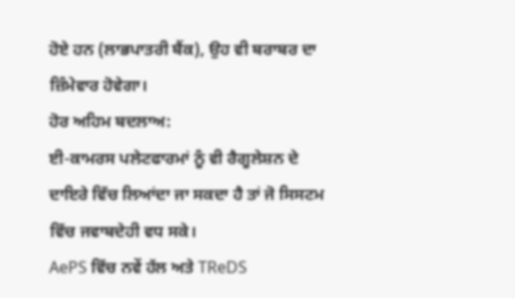ਹੋਏ ਹਨ (ਲਾਭਪਾਤਰੀ ਬੈਂਕ), ਉਹ ਵੀ ਬਰਾਬਰ ਦਾ ਜ਼ਿੰਮੇਵਾਰ ਹੋਵੇਗਾ।
ਹੋਰ ਅਹਿਮ ਬਦਲਾਅ:
ਈ-ਕਾਮਰਸ ਪਲੇਟਫਾਰਮਾਂ ਨੂੰ ਵੀ ਰੈਗੂਲੇਸ਼ਨ ਦੇ ਦਾਇਰੇ ਵਿੱਚ ਲਿਆਂਦਾ ਜਾ ਸਕਦਾ ਹੈ ਤਾਂ ਜੋ ਸਿਸਟਮ ਵਿੱਚ ਜਵਾਬਦੇਹੀ ਵਧ ਸਕੇ।
AePS ਵਿੱਚ ਨਵੇਂ ਹੱਲ ਅਤੇ TReDS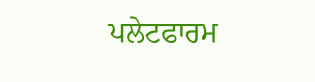ਪਲੇਟਫਾਰਮ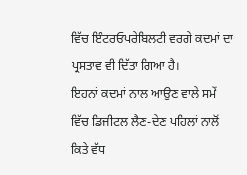ਵਿੱਚ ਇੰਟਰਓਪਰੇਬਿਲਟੀ ਵਰਗੇ ਕਦਮਾਂ ਦਾ ਪ੍ਰਸਤਾਵ ਵੀ ਦਿੱਤਾ ਗਿਆ ਹੈ।
ਇਹਨਾਂ ਕਦਮਾਂ ਨਾਲ ਆਉਣ ਵਾਲੇ ਸਮੇਂ ਵਿੱਚ ਡਿਜੀਟਲ ਲੈਣ-ਦੇਣ ਪਹਿਲਾਂ ਨਾਲੋਂ ਕਿਤੇ ਵੱਧ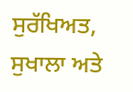ਸੁਰੱਖਿਅਤ, ਸੁਖਾਲਾ ਅਤੇ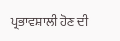ਪ੍ਰਭਾਵਸ਼ਾਲੀ ਹੋਣ ਦੀ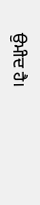ਉਮੀਦ ਹੈ।